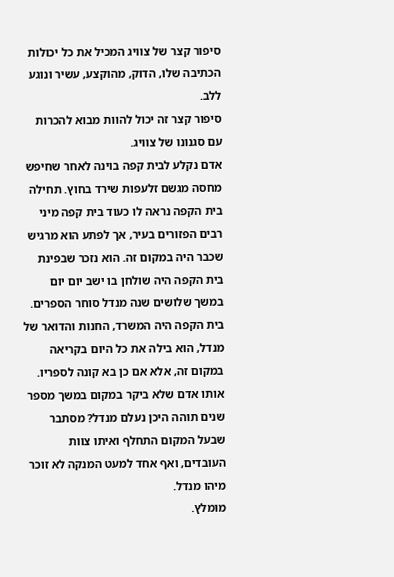סיפור קצר של צוויג המכיל את כל יכולות הכתיבה שלו, הדוק, מהוקצע, עשיר ונוגע ללב.
סיפור קצר זה יכול להוות מבוא להכרות עם סגנונו של צוויג.
אדם נקלע לבית קפה בוינה לאחר שחיפש מחסה מגשם זלעפות שירד בחוץ. תחילה בית הקפה נראה לו כעוד בית קפה מיני רבים הפזורים בעיר, אך לפתע הוא מרגיש שכבר היה במקום זה. הוא נזכר שבפינת בית הקפה היה שולחן בו ישב יום יום במשך שלושים שנה מנדל סוחר הספרים. בית הקפה היה המשרד, החנות והדואר של מנדל, הוא בילה את כל היום בקריאה במקום זה, אלא אם כן בא קונה לספריו.
אותו אדם שלא ביקר במקום במשך מספר שנים תוהה היכן נעלם מנדל? מסתבר שבעל המקום התחלף ואיתו צוות העובדים, ואף אחד למעט המנקה לא זוכר מיהו מנדל.
מומלץ.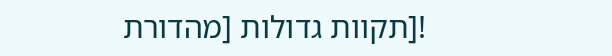![תקוות גדולות [מהדורת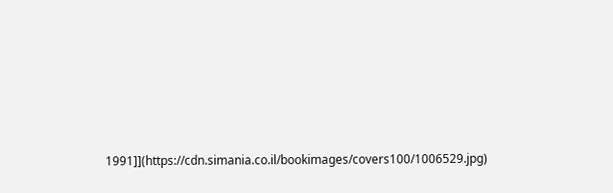1991]](https://cdn.simania.co.il/bookimages/covers100/1006529.jpg)